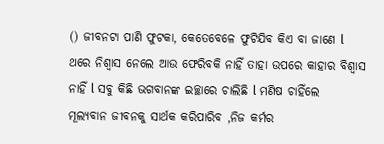() ଜୀବନଟା ପାଣି ଫୁଟକା, କେତେବେଳେ ଫୁଟିଯିବ କିଏ ବା ଜାଣେ l ଥରେ ନିଶ୍ବାସ ନେଲେ ଆଉ ଫେରିବକି ନାହିଁ ତାହା ଉପରେ କାହାର ବିଶ୍ୱାସ ନାହିଁ l ସବୁ କିଛି ଭଗବାନଙ୍କ ଇଚ୍ଛାରେ ଚାଲିଛି l ମଣିଷ ଚାହିଁଲେ ମୂଲ୍ୟବାନ ଜୀବନକୁ ସାର୍ଥକ କରିପାରିବ ,ନିଜ କର୍ମର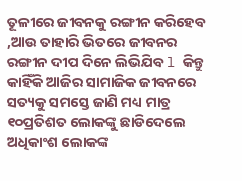ତୂଳୀରେ ଜୀବନକୁ ରଙ୍ଗୀନ କରିହେବ ,ଆଉ ତାହାରି ଭିତରେ ଜୀବନର ରଙ୍ଗୀନ ଦୀପ ଦିନେ ଲିଭିଯିବ l କିନ୍ତୁ କାହିଁକି ଆଜିର ସାମାଜିକ ଜୀବନରେ ସତ୍ୟକୁ ସମସ୍ତେ ଜାଣି ମଧ୍ୟ ମାତ୍ର ୧୦ପ୍ରତିଶତ ଲୋକଙ୍କୁ ଛାଡିଦେଲେ ଅଧିକାଂଶ ଲୋକଙ୍କ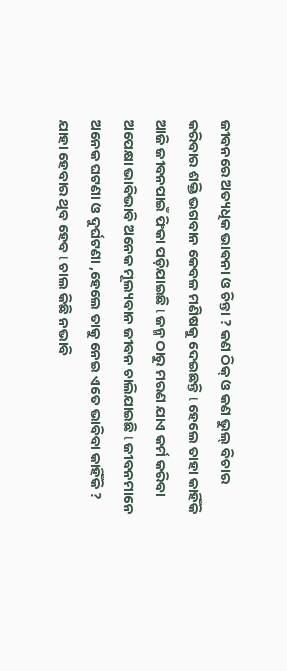ଜୀବନରେ ଅତ୍ୟଧିକ ଭାଵନା ଓ ଚିନ୍ତା ? କଣ ଠିକ୍ ଓ କଣ ଭୁଲ୍ ବିଚାର କରିବାର ଶକ୍ତି ଭଗବାନ କେବଳ ମଣିଷକୁ ଦେଇଛନ୍ତି l ହେଲେ ତାହା କାହିଁକି ଆଜି ଜୀବନପାଇଁ ଫିକା ପଡ଼ିଯାଇଛି l ଜନ୍ମ ଠାରୁ ମରଣ ଯାଏ କର୍ମ କରିବା ଅପେକ୍ଷା ଭାବିଭାବି ଅନେକ ମୂଲ୍ୟବାନ ଜୀବନ ଚାଲିଯାଇଛି l ଜୀବନମାନେ ଅନେକ ଘଟଣା ଓ ଦୁର୍ଘଟଣା ,ହେଲେ ତାକୁ ନେଇ ଏତେ ଭାବିବା କାହିଁକି ? ଯାହା ହେବାର ଥିବ ହେବ l ଚାଲ କିଛି ନଭାବି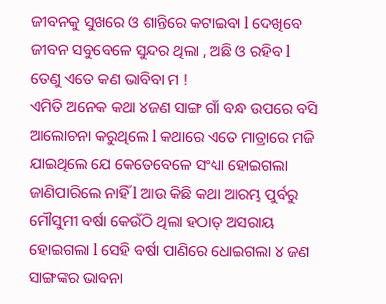ଜୀବନକୁ ସୁଖରେ ଓ ଶାନ୍ତିରେ କଟାଇବା l ଦେଖିବେ ଜୀବନ ସବୁବେଳେ ସୁନ୍ଦର ଥିଲା , ଅଛି ଓ ରହିବ l ତେଣୁ ଏତେ କଣ ଭାବିବା ମ !
ଏମିତି ଅନେକ କଥା ୪ଜଣ ସାଙ୍ଗ ଗାଁ ବନ୍ଧ ଉପରେ ବସି ଆଲୋଚନା କରୁଥିଲେ l କଥାରେ ଏତେ ମାତ୍ରାରେ ମଜି ଯାଇଥିଲେ ଯେ କେତେବେଳେ ସଂଧ୍ୟା ହୋଇଗଲା ଜାଣିପାରିଲେ ନାହିଁ l ଆଉ କିଛି କଥା ଆରମ୍ଭ ପୁର୍ବରୁ ମୌସୁମୀ ବର୍ଷା କେଉଁଠି ଥିଲା ହଠାତ୍ ଅସରାୟ ହୋଇଗଲା l ସେହି ବର୍ଷା ପାଣିରେ ଧୋଇଗଲା ୪ ଜଣ ସାଙ୍ଗଙ୍କର ଭାବନା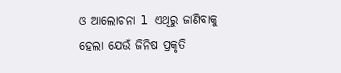ଓ ଆଲୋଚନା l ଏଥିରୁ ଜାଣିବାକୁ ହେଲା ଯେଉଁ ଜିନିଷ ପ୍ରକୃତି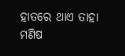ହାତରେ ଥାଏ ତାହା ମଣିଷ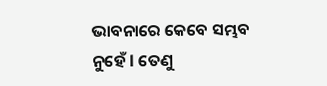ଭାବନାରେ କେବେ ସମ୍ଭବ ନୁହେଁ l ତେଣୁ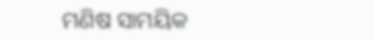ମଣିଷ ସାମୟିକ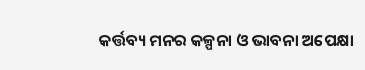କର୍ତ୍ତବ୍ୟ ମନର କଳ୍ପନା ଓ ଭାବନା ଅପେକ୍ଷା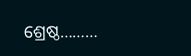ଶ୍ରେଷ୍ଠ………